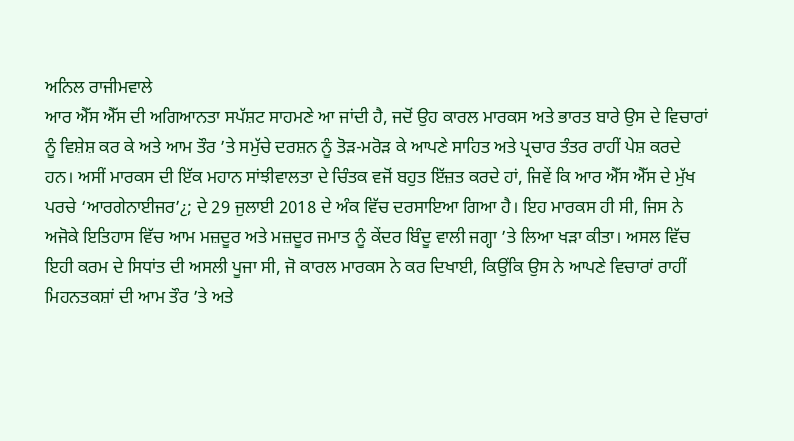ਅਨਿਲ ਰਾਜੀਮਵਾਲੇ
ਆਰ ਐੱਸ ਐੱਸ ਦੀ ਅਗਿਆਨਤਾ ਸਪੱਸ਼ਟ ਸਾਹਮਣੇ ਆ ਜਾਂਦੀ ਹੈ, ਜਦੋਂ ਉਹ ਕਾਰਲ ਮਾਰਕਸ ਅਤੇ ਭਾਰਤ ਬਾਰੇ ਉਸ ਦੇ ਵਿਚਾਰਾਂ ਨੂੰ ਵਿਸ਼ੇਸ਼ ਕਰ ਕੇ ਅਤੇ ਆਮ ਤੌਰ ’ਤੇ ਸਮੁੱਚੇ ਦਰਸ਼ਨ ਨੂੰ ਤੋੜ-ਮਰੋੜ ਕੇ ਆਪਣੇ ਸਾਹਿਤ ਅਤੇ ਪ੍ਰਚਾਰ ਤੰਤਰ ਰਾਹੀਂ ਪੇਸ਼ ਕਰਦੇ ਹਨ। ਅਸੀਂ ਮਾਰਕਸ ਦੀ ਇੱਕ ਮਹਾਨ ਸਾਂਝੀਵਾਲਤਾ ਦੇ ਚਿੰਤਕ ਵਜੋਂ ਬਹੁਤ ਇੱਜ਼ਤ ਕਰਦੇ ਹਾਂ, ਜਿਵੇਂ ਕਿ ਆਰ ਐੱਸ ਐੱਸ ਦੇ ਮੁੱਖ ਪਰਚੇ ‘ਆਰਗੇਨਾਈਜਰ’¿; ਦੇ 29 ਜੁਲਾਈ 2018 ਦੇ ਅੰਕ ਵਿੱਚ ਦਰਸਾਇਆ ਗਿਆ ਹੈ। ਇਹ ਮਾਰਕਸ ਹੀ ਸੀ, ਜਿਸ ਨੇ ਅਜੋਕੇ ਇਤਿਹਾਸ ਵਿੱਚ ਆਮ ਮਜ਼ਦੂਰ ਅਤੇ ਮਜ਼ਦੂਰ ਜਮਾਤ ਨੂੰ ਕੇਂਦਰ ਬਿੰਦੂ ਵਾਲੀ ਜਗ੍ਹਾ ’ਤੇ ਲਿਆ ਖੜਾ ਕੀਤਾ। ਅਸਲ ਵਿੱਚ ਇਹੀ ਕਰਮ ਦੇ ਸਿਧਾਂਤ ਦੀ ਅਸਲੀ ਪੂਜਾ ਸੀ, ਜੋ ਕਾਰਲ ਮਾਰਕਸ ਨੇ ਕਰ ਦਿਖਾਈ, ਕਿਉਂਕਿ ਉਸ ਨੇ ਆਪਣੇ ਵਿਚਾਰਾਂ ਰਾਹੀਂ ਮਿਹਨਤਕਸ਼ਾਂ ਦੀ ਆਮ ਤੌਰ ’ਤੇ ਅਤੇ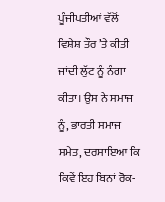ਪੂੰਜੀਪਤੀਆਂ ਵੱਲੋਂ ਵਿਸ਼ੇਸ਼ ਤੌਰ ’ਤੇ ਕੀਤੀ ਜਾਂਦੀ ਲੁੱਟ ਨੂੰ ਨੰਗਾ ਕੀਤਾ। ਉਸ ਨੇ ਸਮਾਜ ਨੂੰ, ਭਾਰਤੀ ਸਮਾਜ ਸਮੇਤ, ਦਰਸਾਇਆ ਕਿ ਕਿਵੇਂ ਇਹ ਬਿਨਾਂ ਰੋਕ-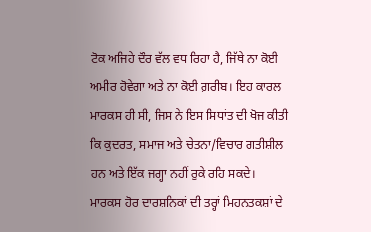ਟੋਕ ਅਜਿਹੇ ਦੌਰ ਵੱਲ ਵਧ ਰਿਹਾ ਹੈ, ਜਿੱਥੇ ਨਾ ਕੋਈ ਅਮੀਰ ਹੋਵੇਗਾ ਅਤੇ ਨਾ ਕੋਈ ਗ਼ਰੀਬ। ਇਹ ਕਾਰਲ ਮਾਰਕਸ ਹੀ ਸੀ, ਜਿਸ ਨੇ ਇਸ ਸਿਧਾਂਤ ਦੀ ਖੋਜ ਕੀਤੀ ਕਿ ਕੁਦਰਤ, ਸਮਾਜ ਅਤੇ ਚੇਤਨਾ/ਵਿਚਾਰ ਗਤੀਸ਼ੀਲ ਹਨ ਅਤੇ ਇੱਕ ਜਗ੍ਹਾ ਨਹੀਂ ਰੁਕੇ ਰਹਿ ਸਕਦੇ।
ਮਾਰਕਸ ਹੋਰ ਦਾਰਸ਼ਨਿਕਾਂ ਦੀ ਤਰ੍ਹਾਂ ਮਿਹਨਤਕਸ਼ਾਂ ਦੇ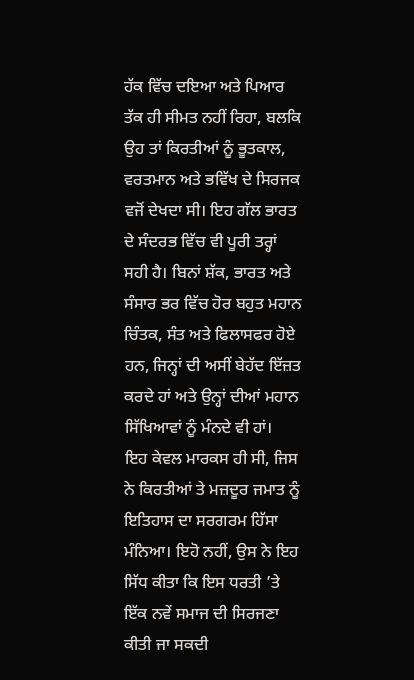ਹੱਕ ਵਿੱਚ ਦਇਆ ਅਤੇ ਪਿਆਰ ਤੱਕ ਹੀ ਸੀਮਤ ਨਹੀਂ ਰਿਹਾ, ਬਲਕਿ ਉਹ ਤਾਂ ਕਿਰਤੀਆਂ ਨੂੰ ਭੂਤਕਾਲ, ਵਰਤਮਾਨ ਅਤੇ ਭਵਿੱਖ ਦੇ ਸਿਰਜਕ ਵਜੋਂ ਦੇਖਦਾ ਸੀ। ਇਹ ਗੱਲ ਭਾਰਤ ਦੇ ਸੰਦਰਭ ਵਿੱਚ ਵੀ ਪੂਰੀ ਤਰ੍ਹਾਂ ਸਹੀ ਹੈ। ਬਿਨਾਂ ਸ਼ੱਕ, ਭਾਰਤ ਅਤੇ ਸੰਸਾਰ ਭਰ ਵਿੱਚ ਹੋਰ ਬਹੁਤ ਮਹਾਨ ਚਿੰਤਕ, ਸੰਤ ਅਤੇ ਫਿਲਾਸਫਰ ਹੋਏ ਹਨ, ਜਿਨ੍ਹਾਂ ਦੀ ਅਸੀਂ ਬੇਹੱਦ ਇੱਜ਼ਤ ਕਰਦੇ ਹਾਂ ਅਤੇ ਉਨ੍ਹਾਂ ਦੀਆਂ ਮਹਾਨ ਸਿੱਖਿਆਵਾਂ ਨੂੰ ਮੰਨਦੇ ਵੀ ਹਾਂ।
ਇਹ ਕੇਵਲ ਮਾਰਕਸ ਹੀ ਸੀ, ਜਿਸ ਨੇ ਕਿਰਤੀਆਂ ਤੇ ਮਜ਼ਦੂਰ ਜਮਾਤ ਨੂੰ ਇਤਿਹਾਸ ਦਾ ਸਰਗਰਮ ਹਿੱਸਾ ਮੰਨਿਆ। ਇਹੋ ਨਹੀਂ, ਉਸ ਨੇ ਇਹ ਸਿੱਧ ਕੀਤਾ ਕਿ ਇਸ ਧਰਤੀ ’ਤੇ ਇੱਕ ਨਵੇਂ ਸਮਾਜ ਦੀ ਸਿਰਜਣਾ ਕੀਤੀ ਜਾ ਸਕਦੀ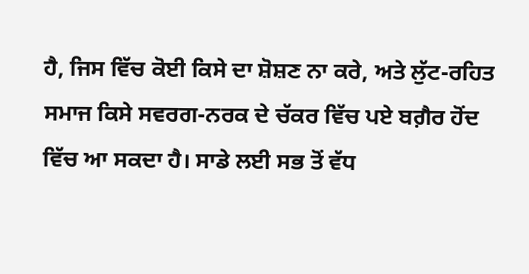ਹੈ, ਜਿਸ ਵਿੱਚ ਕੋਈ ਕਿਸੇ ਦਾ ਸ਼ੋਸ਼ਣ ਨਾ ਕਰੇ, ਅਤੇ ਲੁੱਟ-ਰਹਿਤ ਸਮਾਜ ਕਿਸੇ ਸਵਰਗ-ਨਰਕ ਦੇ ਚੱਕਰ ਵਿੱਚ ਪਏ ਬਗ਼ੈਰ ਹੋਂਦ ਵਿੱਚ ਆ ਸਕਦਾ ਹੈ। ਸਾਡੇ ਲਈ ਸਭ ਤੋਂ ਵੱਧ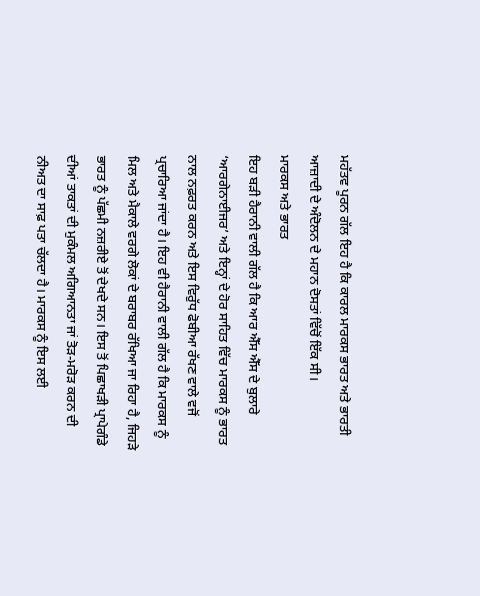ਮਹੱਤਵ ਪੂਰਨ ਗੱਲ ਇਹ ਹੈ ਕਿ ਕਾਰਲ ਮਾਰਕਸ ਭਾਰਤ ਅਤੇ ਭਾਰਤੀ ਆਜ਼ਾਦੀ ਦੇ ਅੰਦੋਲਨ ਦੇ ਮਹਾਨ ਦੋਸਤਾਂ ਵਿੱਚੋਂ ਇੱਕ ਸੀ।
ਮਾਰਕਸ ਅਤੇ ਭਾਰਤ
ਇਹ ਬੜੀ ਹੈਰਾਨੀ ਵਾਲੀ ਗੱਲ ਹੈ ਕਿ ਆਰ ਐੱਸ ਐੱਸ ਦੇ ਬੁਲਾਰੇ ‘ਆਰਗੇਨਾਈਜਰ’ ਅਤੇ ਇਨ੍ਹਾਂ ਦੇ ਹੋਰ ਸਾਹਿਤ ਵਿੱਚ ਮਾਰਕਸ ਨੂੰ ਭਾਰਤ ਨਾਲ ਨਫ਼ਰਤ ਕਰਨ ਅਤੇ ਇਸ ਵਿਰੁੱਧ ਫੋਬੀਆ ਰੱਖਣ ਵਾਲੇ ਵਜੋਂ ਪ੍ਰਚਾਰਿਆ ਜਾਂਦਾ ਹੈ। ਇਹ ਵੀ ਹੈਰਾਨੀ ਵਾਲੀ ਗੱਲ ਹੈ ਕਿ ਮਾਰਕਸ ਨੂੰ ਮਿਲ ਅਤੇ ਮੈਕਾਲੇ ਵਰਗੇ ਲੋਕਾਂ ਦੇ ਬਰਾਬਰ ਰੱਖਿਆ ਜਾ ਰਿਹਾ ਹੈ, ਜਿਹੜੇ ਭਾਰਤ ਨੂੰ ਪੱਛਮੀ ਨਜ਼ਰੀਏ ਤੋਂ ਦੇਖਦੇ ਸਨ। ਇਸ ਤੋਂ ਪਿਛਾਖੜੀ ਪ੍ਰਾਪੇਗੰਡੇ ਦੀਆਂ ਤਾਕਤਾਂ ਦੀ ਮੁਕੰਮਲ ਅਗਿਆਨਤਾ ਜਾਂ ਤੋੜ-ਮਰੋੜ ਕਰਨ ਦੀ ਨੀਅਤ ਦਾ ਸਾਫ਼ ਪਤਾ ਚੱਲਦਾ ਹੈ। ਮਾਰਕਸ ਨੂੰ ਇਸ ਲਈ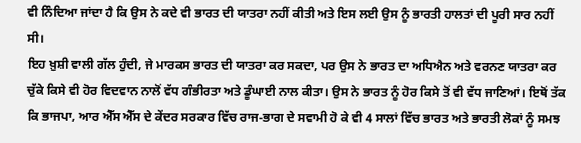ਵੀ ਨਿੰਦਿਆ ਜਾਂਦਾ ਹੈ ਕਿ ਉਸ ਨੇ ਕਦੇ ਵੀ ਭਾਰਤ ਦੀ ਯਾਤਰਾ ਨਹੀਂ ਕੀਤੀ ਅਤੇ ਇਸ ਲਈ ਉਸ ਨੂੰ ਭਾਰਤੀ ਹਾਲਤਾਂ ਦੀ ਪੂਰੀ ਸਾਰ ਨਹੀਂ ਸੀ।
ਇਹ ਖ਼ੁਸ਼ੀ ਵਾਲੀ ਗੱਲ ਹੁੰਦੀ, ਜੇ ਮਾਰਕਸ ਭਾਰਤ ਦੀ ਯਾਤਰਾ ਕਰ ਸਕਦਾ, ਪਰ ਉਸ ਨੇ ਭਾਰਤ ਦਾ ਅਧਿਐਨ ਅਤੇ ਵਰਨਣ ਯਾਤਰਾ ਕਰ ਚੁੱਕੇ ਕਿਸੇ ਵੀ ਹੋਰ ਵਿਦਵਾਨ ਨਾਲੋਂ ਵੱਧ ਗੰਭੀਰਤਾ ਅਤੇ ਡੂੰਘਾਈ ਨਾਲ ਕੀਤਾ। ਉਸ ਨੇ ਭਾਰਤ ਨੂੰ ਹੋਰ ਕਿਸੇ ਤੋਂ ਵੀ ਵੱਧ ਜਾਣਿਆਂ। ਇਥੋਂ ਤੱਕ ਕਿ ਭਾਜਪਾ, ਆਰ ਐੱਸ ਐੱਸ ਦੇ ਕੇਂਦਰ ਸਰਕਾਰ ਵਿੱਚ ਰਾਜ-ਭਾਗ ਦੇ ਸਵਾਮੀ ਹੋ ਕੇ ਵੀ 4 ਸਾਲਾਂ ਵਿੱਚ ਭਾਰਤ ਅਤੇ ਭਾਰਤੀ ਲੋਕਾਂ ਨੂੰ ਸਮਝ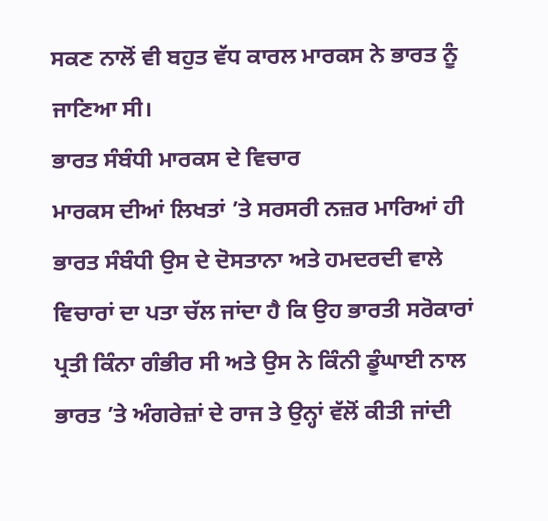ਸਕਣ ਨਾਲੋਂ ਵੀ ਬਹੁਤ ਵੱਧ ਕਾਰਲ ਮਾਰਕਸ ਨੇ ਭਾਰਤ ਨੂੰ ਜਾਣਿਆ ਸੀ।
ਭਾਰਤ ਸੰਬੰਧੀ ਮਾਰਕਸ ਦੇ ਵਿਚਾਰ
ਮਾਰਕਸ ਦੀਆਂ ਲਿਖਤਾਂ ’ਤੇ ਸਰਸਰੀ ਨਜ਼ਰ ਮਾਰਿਆਂ ਹੀ ਭਾਰਤ ਸੰਬੰਧੀ ਉਸ ਦੇ ਦੋਸਤਾਨਾ ਅਤੇ ਹਮਦਰਦੀ ਵਾਲੇ ਵਿਚਾਰਾਂ ਦਾ ਪਤਾ ਚੱਲ ਜਾਂਦਾ ਹੈ ਕਿ ਉਹ ਭਾਰਤੀ ਸਰੋਕਾਰਾਂ ਪ੍ਰਤੀ ਕਿੰਨਾ ਗੰਭੀਰ ਸੀ ਅਤੇ ਉਸ ਨੇ ਕਿੰਨੀ ਡੂੰਘਾਈ ਨਾਲ ਭਾਰਤ ’ਤੇ ਅੰਗਰੇਜ਼ਾਂ ਦੇ ਰਾਜ ਤੇ ਉਨ੍ਹਾਂ ਵੱਲੋਂ ਕੀਤੀ ਜਾਂਦੀ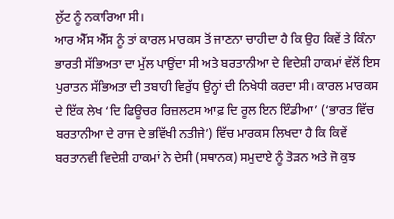ਲੁੱਟ ਨੂੰ ਨਕਾਰਿਆ ਸੀ।
ਆਰ ਐੱਸ ਐੱਸ ਨੂੰ ਤਾਂ ਕਾਰਲ ਮਾਰਕਸ ਤੋਂ ਜਾਣਨਾ ਚਾਹੀਦਾ ਹੈ ਕਿ ਉਹ ਕਿਵੇਂ ਤੇ ਕਿੰਨਾ ਭਾਰਤੀ ਸੱਭਿਅਤਾ ਦਾ ਮੁੱਲ ਪਾਉਂਦਾ ਸੀ ਅਤੇ ਬਰਤਾਨੀਆ ਦੇ ਵਿਦੇਸ਼ੀ ਹਾਕਮਾਂ ਵੱਲੋਂ ਇਸ ਪੁਰਾਤਨ ਸੱਭਿਅਤਾ ਦੀ ਤਬਾਹੀ ਵਿਰੁੱਧ ਉਨ੍ਹਾਂ ਦੀ ਨਿਖੇਧੀ ਕਰਦਾ ਸੀ। ਕਾਰਲ ਮਾਰਕਸ ਦੇ ਇੱਕ ਲੇਖ ‘ਦਿ ਫਿਊਚਰ ਰਿਜ਼ਲਟਸ ਆਫ਼ ਦਿ ਰੂਲ ਇਨ ਇੰਡੀਆ’ (‘ਭਾਰਤ ਵਿੱਚ ਬਰਤਾਨੀਆ ਦੇ ਰਾਜ ਦੇ ਭਵਿੱਖੀ ਨਤੀਜੇ’) ਵਿੱਚ ਮਾਰਕਸ ਲਿਖਦਾ ਹੈ ਕਿ ਕਿਵੇਂ ਬਰਤਾਨਵੀ ਵਿਦੇਸ਼ੀ ਹਾਕਮਾਂ ਨੇ ਦੇਸੀ (ਸਥਾਨਕ) ਸਮੁਦਾਏ ਨੂੰ ਤੋੜਨ ਅਤੇ ਜੋ ਕੁਝ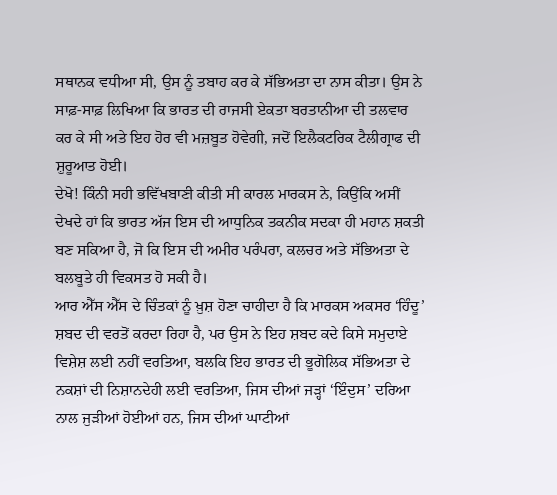ਸਥਾਨਕ ਵਧੀਆ ਸੀ, ਉਸ ਨੂੰ ਤਬਾਹ ਕਰ ਕੇ ਸੱਭਿਅਤਾ ਦਾ ਨਾਸ ਕੀਤਾ। ਉਸ ਨੇ ਸਾਫ਼-ਸਾਫ਼ ਲਿਖਿਆ ਕਿ ਭਾਰਤ ਦੀ ਰਾਜਸੀ ਏਕਤਾ ਬਰਤਾਨੀਆ ਦੀ ਤਲਵਾਰ ਕਰ ਕੇ ਸੀ ਅਤੇ ਇਹ ਹੋਰ ਵੀ ਮਜ਼ਬੂਤ ਹੋਵੇਗੀ, ਜਦੋਂ ਇਲੈਕਟਰਿਕ ਟੈਲੀਗ੍ਰਾਫ ਦੀ ਸ਼ੁਰੂਆਤ ਹੋਈ।
ਦੇਖੋ! ਕਿੰਨੀ ਸਹੀ ਭਵਿੱਖਬਾਣੀ ਕੀਤੀ ਸੀ ਕਾਰਲ ਮਾਰਕਸ ਨੇ, ਕਿਉਂਕਿ ਅਸੀਂ ਦੇਖਦੇ ਹਾਂ ਕਿ ਭਾਰਤ ਅੱਜ ਇਸ ਦੀ ਆਧੁਨਿਕ ਤਕਨੀਕ ਸਦਕਾ ਹੀ ਮਹਾਨ ਸ਼ਕਤੀ ਬਣ ਸਕਿਆ ਹੈ, ਜੋ ਕਿ ਇਸ ਦੀ ਅਮੀਰ ਪਰੰਪਰਾ, ਕਲਚਰ ਅਤੇ ਸੱਭਿਅਤਾ ਦੇ ਬਲਬੂਤੇ ਹੀ ਵਿਕਸਤ ਹੋ ਸਕੀ ਹੈ।
ਆਰ ਐੱਸ ਐੱਸ ਦੇ ਚਿੰਤਕਾਂ ਨੂੰ ਖ਼ੁਸ਼ ਹੋਣਾ ਚਾਹੀਦਾ ਹੈ ਕਿ ਮਾਰਕਸ ਅਕਸਰ ‘ਹਿੰਦੂ’ ਸ਼ਬਦ ਦੀ ਵਰਤੋਂ ਕਰਦਾ ਰਿਹਾ ਹੈ, ਪਰ ਉਸ ਨੇ ਇਹ ਸ਼ਬਦ ਕਦੇ ਕਿਸੇ ਸਮੁਦਾਏ ਵਿਸ਼ੇਸ਼ ਲਈ ਨਹੀਂ ਵਰਤਿਆ, ਬਲਕਿ ਇਹ ਭਾਰਤ ਦੀ ਭੂਗੋਲਿਕ ਸੱਭਿਅਤਾ ਦੇ ਨਕਸ਼ਾਂ ਦੀ ਨਿਸ਼ਾਨਦੇਹੀ ਲਈ ਵਰਤਿਆ, ਜਿਸ ਦੀਆਂ ਜੜ੍ਹਾਂ ‘ਇੰਦੁਸ’ ਦਰਿਆ ਨਾਲ ਜੁੜੀਆਂ ਹੋਈਆਂ ਹਨ, ਜਿਸ ਦੀਆਂ ਘਾਟੀਆਂ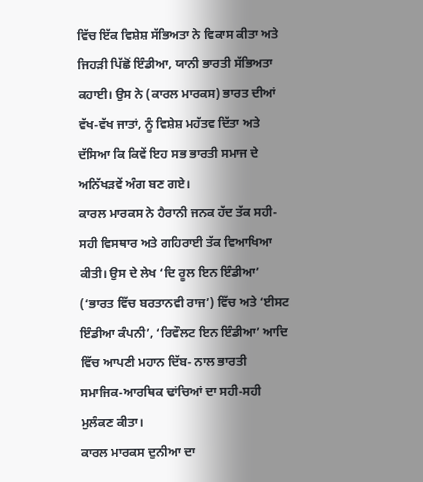ਵਿੱਚ ਇੱਕ ਵਿਸ਼ੇਸ਼ ਸੱਭਿਅਤਾ ਨੇ ਵਿਕਾਸ ਕੀਤਾ ਅਤੇ ਜਿਹੜੀ ਪਿੱਛੋਂ ਇੰਡੀਆ, ਯਾਨੀ ਭਾਰਤੀ ਸੱਭਿਅਤਾ ਕਹਾਈ। ਉਸ ਨੇ (ਕਾਰਲ ਮਾਰਕਸ) ਭਾਰਤ ਦੀਆਂ ਵੱਖ-ਵੱਖ ਜਾਤਾਂ, ਨੂੰ ਵਿਸ਼ੇਸ਼ ਮਹੱਤਵ ਦਿੱਤਾ ਅਤੇ ਦੱਸਿਆ ਕਿ ਕਿਵੇਂ ਇਹ ਸਭ ਭਾਰਤੀ ਸਮਾਜ ਦੇ ਅਨਿੱਖੜਵੇਂ ਅੰਗ ਬਣ ਗਏ।
ਕਾਰਲ ਮਾਰਕਸ ਨੇ ਹੈਰਾਨੀ ਜਨਕ ਹੱਦ ਤੱਕ ਸਹੀ-ਸਹੀ ਵਿਸਥਾਰ ਅਤੇ ਗਹਿਰਾਈ ਤੱਕ ਵਿਆਖਿਆ ਕੀਤੀ। ਉਸ ਦੇ ਲੇਖ ‘ਦਿ ਰੂਲ ਇਨ ਇੰਡੀਆ’ (‘ਭਾਰਤ ਵਿੱਚ ਬਰਤਾਨਵੀ ਰਾਜ’) ਵਿੱਚ ਅਤੇ ‘ਈਸਟ ਇੰਡੀਆ ਕੰਪਨੀ’, ‘ਰਿਵੌਲਟ ਇਨ ਇੰਡੀਆ’ ਆਦਿ ਵਿੱਚ ਆਪਣੀ ਮਹਾਨ ਦਿੱਬ- ਨਾਲ ਭਾਰਤੀ ਸਮਾਜਿਕ-ਆਰਥਿਕ ਢਾਂਚਿਆਂ ਦਾ ਸਹੀ-ਸਹੀ ਮੁਲੰਕਣ ਕੀਤਾ।
ਕਾਰਲ ਮਾਰਕਸ ਦੁਨੀਆ ਦਾ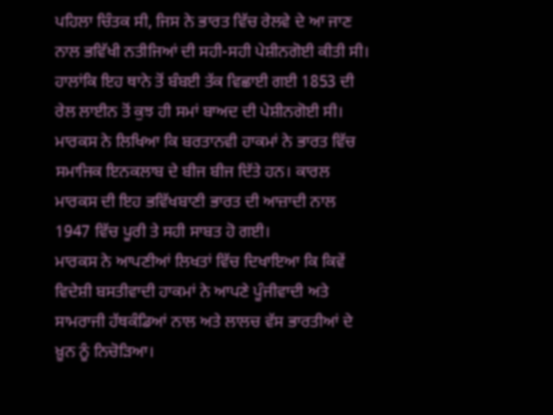ਪਹਿਲਾ ਚਿੰਤਕ ਸੀ, ਜਿਸ ਨੇ ਭਾਰਤ ਵਿੱਚ ਰੇਲਵੇ ਦੇ ਆ ਜਾਣ ਨਾਲ ਭਵਿੱਖੀ ਨਤੀਜਿਆਂ ਦੀ ਸਹੀ-ਸਹੀ ਪੇਸ਼ੀਨਗੋਈ ਕੀਤੀ ਸੀ। ਹਾਲਾਂਕਿ ਇਹ ਥਾਨੇ ਤੋਂ ਬੰਬਈ ਤੱਕ ਵਿਛਾਈ ਗਈ 1853 ਦੀ ਰੇਲ ਲਾਈਨ ਤੋਂ ਕੁਝ ਹੀ ਸਮਾਂ ਬਾਅਦ ਦੀ ਪੇਸ਼ੀਨਗੋਈ ਸੀ। ਮਾਰਕਸ ਨੇ ਲਿਖਿਆ ਕਿ ਬਰਤਾਨਵੀ ਹਾਕਮਾਂ ਨੇ ਭਾਰਤ ਵਿੱਚ ਸਮਾਜਿਕ ਇਨਕਲਾਬ ਦੇ ਬੀਜ ਬੀਜ ਦਿੱਤੇ ਹਨ। ਕਾਰਲ ਮਾਰਕਸ ਦੀ ਇਹ ਭਵਿੱਖਬਾਣੀ ਭਾਰਤ ਦੀ ਆਜ਼ਾਦੀ ਨਾਲ 1947 ਵਿੱਚ ਪੂਰੀ ਤੇ ਸਹੀ ਸਾਬਤ ਹੋ ਗਈ।
ਮਾਰਕਸ ਨੇ ਆਪਣੀਆਂ ਲਿਖਤਾਂ ਵਿੱਚ ਦਿਖਾਇਆ ਕਿ ਕਿਵੇਂ ਵਿਦੇਸ਼ੀ ਬਸਤੀਵਾਦੀ ਹਾਕਮਾਂ ਨੇ ਆਪਣੇ ਪੂੰਜੀਵਾਦੀ ਅਤੇ ਸਾਮਰਾਜੀ ਹੱਥਕੰਡਿਆਂ ਨਾਲ ਅਤੇ ਲਾਲਚ ਵੱਸ ਭਾਰਤੀਆਂ ਦੇ ਖ਼ੂਨ ਨੂੰ ਨਿਚੋੜਿਆ।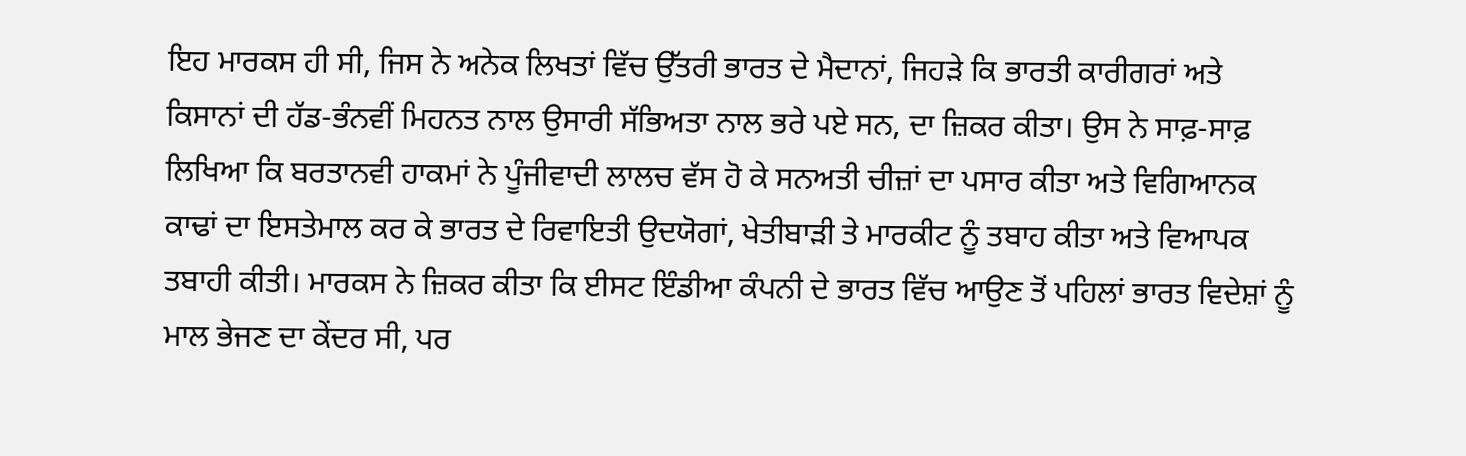ਇਹ ਮਾਰਕਸ ਹੀ ਸੀ, ਜਿਸ ਨੇ ਅਨੇਕ ਲਿਖਤਾਂ ਵਿੱਚ ਉੱਤਰੀ ਭਾਰਤ ਦੇ ਮੈਦਾਨਾਂ, ਜਿਹੜੇ ਕਿ ਭਾਰਤੀ ਕਾਰੀਗਰਾਂ ਅਤੇ ਕਿਸਾਨਾਂ ਦੀ ਹੱਡ-ਭੰਨਵੀਂ ਮਿਹਨਤ ਨਾਲ ਉਸਾਰੀ ਸੱਭਿਅਤਾ ਨਾਲ ਭਰੇ ਪਏ ਸਨ, ਦਾ ਜ਼ਿਕਰ ਕੀਤਾ। ਉਸ ਨੇ ਸਾਫ਼-ਸਾਫ਼ ਲਿਖਿਆ ਕਿ ਬਰਤਾਨਵੀ ਹਾਕਮਾਂ ਨੇ ਪੂੰਜੀਵਾਦੀ ਲਾਲਚ ਵੱਸ ਹੋ ਕੇ ਸਨਅਤੀ ਚੀਜ਼ਾਂ ਦਾ ਪਸਾਰ ਕੀਤਾ ਅਤੇ ਵਿਗਿਆਨਕ ਕਾਢਾਂ ਦਾ ਇਸਤੇਮਾਲ ਕਰ ਕੇ ਭਾਰਤ ਦੇ ਰਿਵਾਇਤੀ ਉਦਯੋਗਾਂ, ਖੇਤੀਬਾੜੀ ਤੇ ਮਾਰਕੀਟ ਨੂੰ ਤਬਾਹ ਕੀਤਾ ਅਤੇ ਵਿਆਪਕ ਤਬਾਹੀ ਕੀਤੀ। ਮਾਰਕਸ ਨੇ ਜ਼ਿਕਰ ਕੀਤਾ ਕਿ ਈਸਟ ਇੰਡੀਆ ਕੰਪਨੀ ਦੇ ਭਾਰਤ ਵਿੱਚ ਆਉਣ ਤੋਂ ਪਹਿਲਾਂ ਭਾਰਤ ਵਿਦੇਸ਼ਾਂ ਨੂੰ ਮਾਲ ਭੇਜਣ ਦਾ ਕੇਂਦਰ ਸੀ, ਪਰ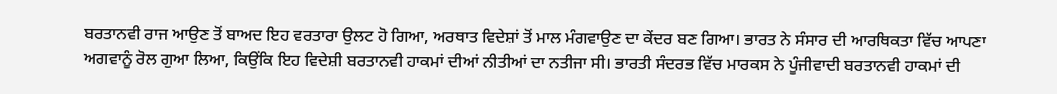ਬਰਤਾਨਵੀ ਰਾਜ ਆਉਣ ਤੋਂ ਬਾਅਦ ਇਹ ਵਰਤਾਰਾ ਉਲਟ ਹੋ ਗਿਆ, ਅਰਥਾਤ ਵਿਦੇਸ਼ਾਂ ਤੋਂ ਮਾਲ ਮੰਗਵਾਉਣ ਦਾ ਕੇਂਦਰ ਬਣ ਗਿਆ। ਭਾਰਤ ਨੇ ਸੰਸਾਰ ਦੀ ਆਰਥਿਕਤਾ ਵਿੱਚ ਆਪਣਾ ਅਗਵਾਨੂੰ ਰੋਲ ਗੁਆ ਲਿਆ, ਕਿਉਂਕਿ ਇਹ ਵਿਦੇਸ਼ੀ ਬਰਤਾਨਵੀ ਹਾਕਮਾਂ ਦੀਆਂ ਨੀਤੀਆਂ ਦਾ ਨਤੀਜਾ ਸੀ। ਭਾਰਤੀ ਸੰਦਰਭ ਵਿੱਚ ਮਾਰਕਸ ਨੇ ਪੂੰਜੀਵਾਦੀ ਬਰਤਾਨਵੀ ਹਾਕਮਾਂ ਦੀ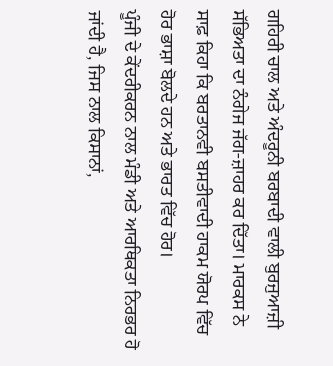ਗਹਿਰੀ ਚਾਲ ਅਤੇ ਅੰਦਰੂਨੀ ਬਰਬਾਦੀ ਵਾਲੀ ਬੁਰਜੁਆਜ਼ੀ ਸੱਭਿਅਤਾ ਦਾ ਨੰਗੇਜ ਜੱਗ-ਜ਼ਾਹਰ ਕਰ ਦਿੱਤਾ। ਮਾਰਕਸ ਨੇ ਸਾਫ਼ ਕਿਹਾ ਕਿ ਬਰਤਾਨਵੀ ਬਸਤੀਵਾਦੀ ਹਾਕਮ ਯੋਰਪ ਵਿੱਚ ਹੋਰ ਭਾਸ਼ਾ ਬੋਲਦੇ ਹਨ ਅਤੇ ਭਾਰਤ ਵਿੱਚ ਹੋਰ।
ਪੂੰਜੀ ਦੇ ਕੇਂਦਰੀਕਰਨ ਨਾਲ ਮੰਡੀ ਅਤੇ ਆਰਥਿਕਤਾ ਨਿਰਭਰ ਹੋ ਜਾਂਦੀ ਹੈ, ਜਿਸ ਨਾਲ ਕਿਸਾਨਾਂ,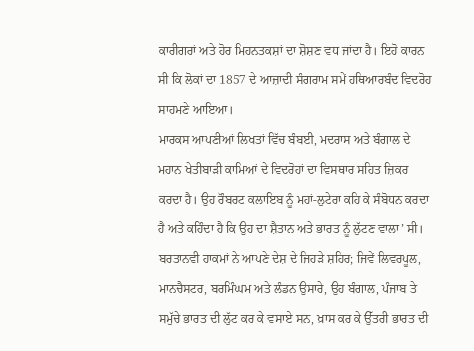ਕਾਰੀਗਰਾਂ ਅਤੇ ਹੋਰ ਮਿਹਨਤਕਸ਼ਾਂ ਦਾ ਸ਼ੋਸ਼ਣ ਵਧ ਜਾਂਦਾ ਹੈ। ਇਹੋ ਕਾਰਨ ਸੀ ਕਿ ਲੋਕਾਂ ਦਾ 1857 ਦੇ ਆਜ਼ਾਦੀ ਸੰਗਰਾਮ ਸਮੇਂ ਹਥਿਆਰਬੰਦ ਵਿਦਰੋਹ ਸਾਹਮਣੇ ਆਇਆ।
ਮਾਰਕਸ ਆਪਣੀਆਂ ਲਿਖਤਾਂ ਵਿੱਚ ਬੰਬਈ, ਮਦਰਾਸ ਅਤੇ ਬੰਗਾਲ ਦੇ ਮਹਾਨ ਖੇਤੀਬਾੜੀ ਕਾਮਿਆਂ ਦੇ ਵਿਦਰੋਹਾਂ ਦਾ ਵਿਸਥਾਰ ਸਹਿਤ ਜ਼ਿਕਰ ਕਰਦਾ ਹੈ। ਉਹ ਰੌਬਰਟ ਕਲਾਇਬ ਨੂੰ ਮਹਾਂ-ਲੁਟੇਰਾ ਕਹਿ ਕੇ ਸੰਬੋਧਨ ਕਰਦਾ ਹੈ ਅਤੇ ਕਹਿੰਦਾ ਹੈ ਕਿ ਉਹ ਦਾ ਸ਼ੈਤਾਨ ਅਤੇ ਭਾਰਤ ਨੂੰ ਲੁੱਟਣ ਵਾਲਾ’ ਸੀ। ਬਰਤਾਨਵੀ ਹਾਕਮਾਂ ਨੇ ਆਪਣੇ ਦੇਸ਼ ਦੇ ਜਿਹੜੇ ਸ਼ਹਿਰ; ਜਿਵੇਂ ਲਿਵਰਪੂਲ, ਮਾਨਚੈਸਟਰ, ਬਰਮਿੰਘਮ ਅਤੇ ਲੰਡਨ ਉਸਾਰੇ, ਉਹ ਬੰਗਾਲ, ਪੰਜਾਬ ਤੇ ਸਮੁੱਚੇ ਭਾਰਤ ਦੀ ਲੁੱਟ ਕਰ ਕੇ ਵਸਾਏ ਸਨ, ਖ਼ਾਸ ਕਰ ਕੇ ਉੱਤਰੀ ਭਾਰਤ ਦੀ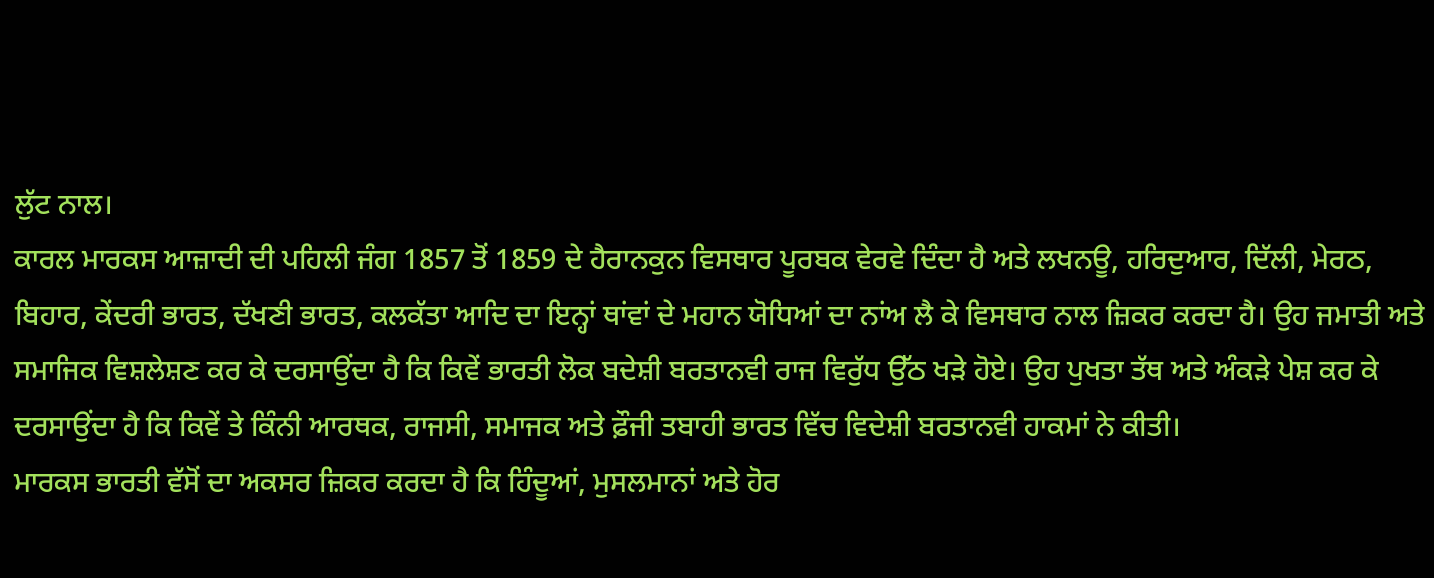ਲੁੱਟ ਨਾਲ।
ਕਾਰਲ ਮਾਰਕਸ ਆਜ਼ਾਦੀ ਦੀ ਪਹਿਲੀ ਜੰਗ 1857 ਤੋਂ 1859 ਦੇ ਹੈਰਾਨਕੁਨ ਵਿਸਥਾਰ ਪੂਰਬਕ ਵੇਰਵੇ ਦਿੰਦਾ ਹੈ ਅਤੇ ਲਖਨਊ, ਹਰਿਦੁਆਰ, ਦਿੱਲੀ, ਮੇਰਠ, ਬਿਹਾਰ, ਕੇਂਦਰੀ ਭਾਰਤ, ਦੱਖਣੀ ਭਾਰਤ, ਕਲਕੱਤਾ ਆਦਿ ਦਾ ਇਨ੍ਹਾਂ ਥਾਂਵਾਂ ਦੇ ਮਹਾਨ ਯੋਧਿਆਂ ਦਾ ਨਾਂਅ ਲੈ ਕੇ ਵਿਸਥਾਰ ਨਾਲ ਜ਼ਿਕਰ ਕਰਦਾ ਹੈ। ਉਹ ਜਮਾਤੀ ਅਤੇ ਸਮਾਜਿਕ ਵਿਸ਼ਲੇਸ਼ਣ ਕਰ ਕੇ ਦਰਸਾਉਂਦਾ ਹੈ ਕਿ ਕਿਵੇਂ ਭਾਰਤੀ ਲੋਕ ਬਦੇਸ਼ੀ ਬਰਤਾਨਵੀ ਰਾਜ ਵਿਰੁੱਧ ਉੱਠ ਖੜੇ ਹੋਏ। ਉਹ ਪੁਖਤਾ ਤੱਥ ਅਤੇ ਅੰਕੜੇ ਪੇਸ਼ ਕਰ ਕੇ ਦਰਸਾਉਂਦਾ ਹੈ ਕਿ ਕਿਵੇਂ ਤੇ ਕਿੰਨੀ ਆਰਥਕ, ਰਾਜਸੀ, ਸਮਾਜਕ ਅਤੇ ਫ਼ੌਜੀ ਤਬਾਹੀ ਭਾਰਤ ਵਿੱਚ ਵਿਦੇਸ਼ੀ ਬਰਤਾਨਵੀ ਹਾਕਮਾਂ ਨੇ ਕੀਤੀ।
ਮਾਰਕਸ ਭਾਰਤੀ ਵੱਸੋਂ ਦਾ ਅਕਸਰ ਜ਼ਿਕਰ ਕਰਦਾ ਹੈ ਕਿ ਹਿੰਦੂਆਂ, ਮੁਸਲਮਾਨਾਂ ਅਤੇ ਹੋਰ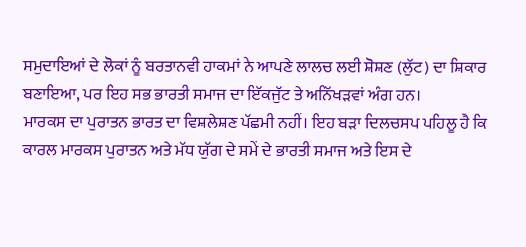ਸਮੁਦਾਇਆਂ ਦੇ ਲੋਕਾਂ ਨੂੰ ਬਰਤਾਨਵੀ ਹਾਕਮਾਂ ਨੇ ਆਪਣੇ ਲਾਲਚ ਲਈ ਸ਼ੋਸ਼ਣ (ਲੁੱਟ) ਦਾ ਸ਼ਿਕਾਰ ਬਣਾਇਆ, ਪਰ ਇਹ ਸਭ ਭਾਰਤੀ ਸਮਾਜ ਦਾ ਇੱਕਜੁੱਟ ਤੇ ਅਨਿੱਖੜਵਾਂ ਅੰਗ ਹਨ।
ਮਾਰਕਸ ਦਾ ਪੁਰਾਤਨ ਭਾਰਤ ਦਾ ਵਿਸ਼ਲੇਸ਼ਣ ਪੱਛਮੀ ਨਹੀਂ। ਇਹ ਬੜਾ ਦਿਲਚਸਪ ਪਹਿਲੂ ਹੈ ਕਿ ਕਾਰਲ ਮਾਰਕਸ ਪੁਰਾਤਨ ਅਤੇ ਮੱਧ ਯੁੱਗ ਦੇ ਸਮੇਂ ਦੇ ਭਾਰਤੀ ਸਮਾਜ ਅਤੇ ਇਸ ਦੇ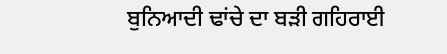ਬੁਨਿਆਦੀ ਢਾਂਚੇ ਦਾ ਬੜੀ ਗਹਿਰਾਈ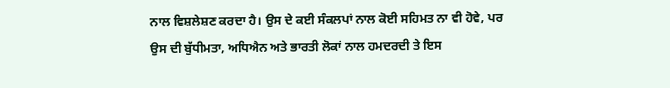ਨਾਲ ਵਿਸ਼ਲੇਸ਼ਣ ਕਰਦਾ ਹੈ। ਉਸ ਦੇ ਕਈ ਸੰਕਲਪਾਂ ਨਾਲ ਕੋਈ ਸਹਿਮਤ ਨਾ ਵੀ ਹੋਵੇ, ਪਰ ਉਸ ਦੀ ਬੁੱਧੀਮਤਾ, ਅਧਿਐਨ ਅਤੇ ਭਾਰਤੀ ਲੋਕਾਂ ਨਾਲ ਹਮਦਰਦੀ ਤੇ ਇਸ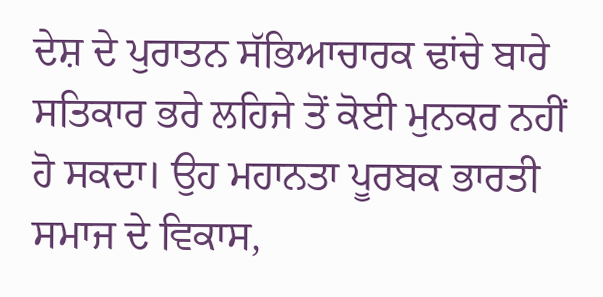ਦੇਸ਼ ਦੇ ਪੁਰਾਤਨ ਸੱਭਿਆਚਾਰਕ ਢਾਂਚੇ ਬਾਰੇ ਸਤਿਕਾਰ ਭਰੇ ਲਹਿਜੇ ਤੋਂ ਕੋਈ ਮੁਨਕਰ ਨਹੀਂ ਹੋ ਸਕਦਾ। ਉਹ ਮਹਾਨਤਾ ਪੂਰਬਕ ਭਾਰਤੀ ਸਮਾਜ ਦੇ ਵਿਕਾਸ,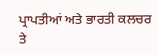ਪ੍ਰਾਪਤੀਆਂ ਅਤੇ ਭਾਰਤੀ ਕਲਚਰ ਤੇ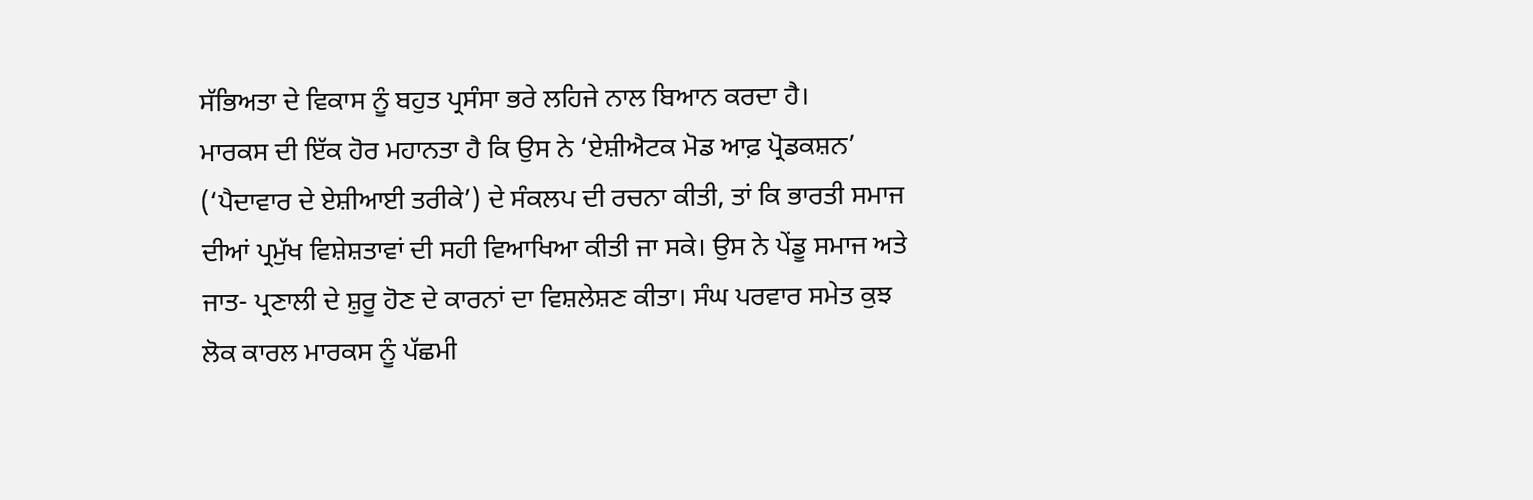ਸੱਭਿਅਤਾ ਦੇ ਵਿਕਾਸ ਨੂੰ ਬਹੁਤ ਪ੍ਰਸੰਸਾ ਭਰੇ ਲਹਿਜੇ ਨਾਲ ਬਿਆਨ ਕਰਦਾ ਹੈ।
ਮਾਰਕਸ ਦੀ ਇੱਕ ਹੋਰ ਮਹਾਨਤਾ ਹੈ ਕਿ ਉਸ ਨੇ ‘ਏਸ਼ੀਐਟਕ ਮੋਡ ਆਫ਼ ਪ੍ਰੋਡਕਸ਼ਨ’ (‘ਪੈਦਾਵਾਰ ਦੇ ਏਸ਼ੀਆਈ ਤਰੀਕੇ’) ਦੇ ਸੰਕਲਪ ਦੀ ਰਚਨਾ ਕੀਤੀ, ਤਾਂ ਕਿ ਭਾਰਤੀ ਸਮਾਜ ਦੀਆਂ ਪ੍ਰਮੁੱਖ ਵਿਸ਼ੇਸ਼ਤਾਵਾਂ ਦੀ ਸਹੀ ਵਿਆਖਿਆ ਕੀਤੀ ਜਾ ਸਕੇ। ਉਸ ਨੇ ਪੇਂਡੂ ਸਮਾਜ ਅਤੇ ਜਾਤ- ਪ੍ਰਣਾਲੀ ਦੇ ਸ਼ੁਰੂ ਹੋਣ ਦੇ ਕਾਰਨਾਂ ਦਾ ਵਿਸ਼ਲੇਸ਼ਣ ਕੀਤਾ। ਸੰਘ ਪਰਵਾਰ ਸਮੇਤ ਕੁਝ ਲੋਕ ਕਾਰਲ ਮਾਰਕਸ ਨੂੰ ਪੱਛਮੀ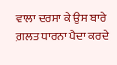ਵਾਲਾ ਦਰਸਾ ਕੇ ਉਸ ਬਾਰੇ ਗ਼ਲਤ ਧਾਰਨਾ ਪੈਦਾ ਕਰਦੇ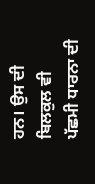ਹਨ। ਉਸ ਦੀ ਬਿਲਕੁਲ ਵੀ ਪੱਛਮੀ ਧਾਰਨਾ ਦੀ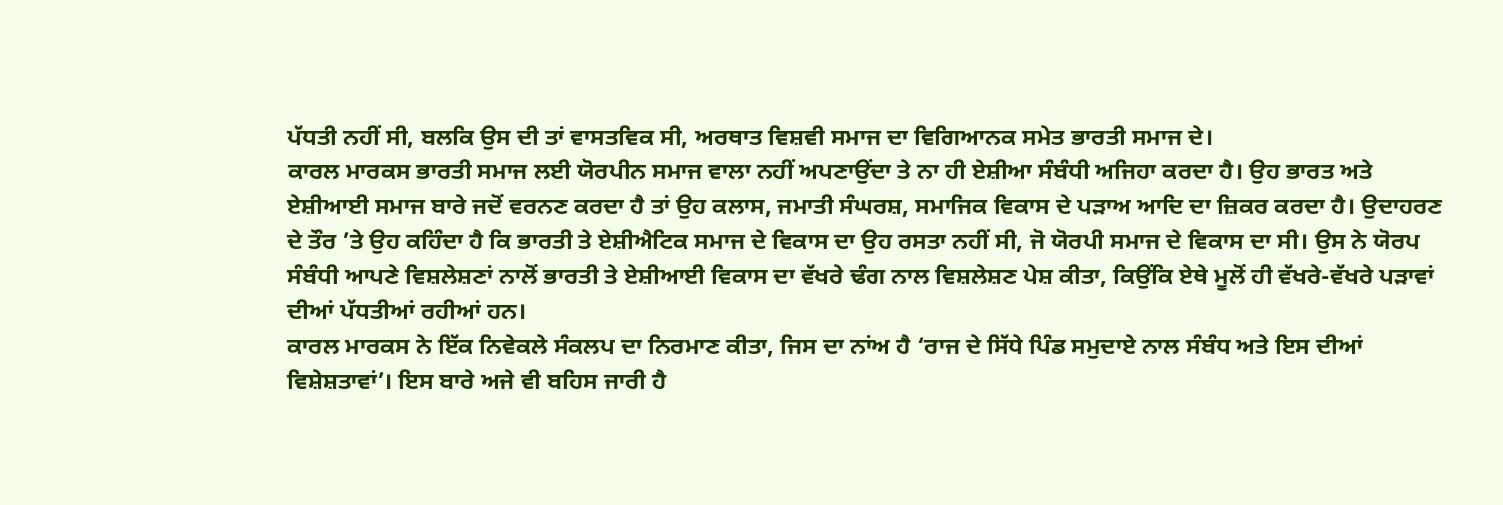ਪੱਧਤੀ ਨਹੀਂ ਸੀ, ਬਲਕਿ ਉਸ ਦੀ ਤਾਂ ਵਾਸਤਵਿਕ ਸੀ, ਅਰਥਾਤ ਵਿਸ਼ਵੀ ਸਮਾਜ ਦਾ ਵਿਗਿਆਨਕ ਸਮੇਤ ਭਾਰਤੀ ਸਮਾਜ ਦੇ।
ਕਾਰਲ ਮਾਰਕਸ ਭਾਰਤੀ ਸਮਾਜ ਲਈ ਯੋਰਪੀਨ ਸਮਾਜ ਵਾਲਾ ਨਹੀਂ ਅਪਣਾਉਂਦਾ ਤੇ ਨਾ ਹੀ ਏਸ਼ੀਆ ਸੰਬੰਧੀ ਅਜਿਹਾ ਕਰਦਾ ਹੈ। ਉਹ ਭਾਰਤ ਅਤੇ ਏਸ਼ੀਆਈ ਸਮਾਜ ਬਾਰੇ ਜਦੋਂ ਵਰਨਣ ਕਰਦਾ ਹੈ ਤਾਂ ਉਹ ਕਲਾਸ, ਜਮਾਤੀ ਸੰਘਰਸ਼, ਸਮਾਜਿਕ ਵਿਕਾਸ ਦੇ ਪੜਾਅ ਆਦਿ ਦਾ ਜ਼ਿਕਰ ਕਰਦਾ ਹੈ। ਉਦਾਹਰਣ ਦੇ ਤੌਰ ’ਤੇ ਉਹ ਕਹਿੰਦਾ ਹੈ ਕਿ ਭਾਰਤੀ ਤੇ ਏਸ਼ੀਐਟਿਕ ਸਮਾਜ ਦੇ ਵਿਕਾਸ ਦਾ ਉਹ ਰਸਤਾ ਨਹੀਂ ਸੀ, ਜੋ ਯੋਰਪੀ ਸਮਾਜ ਦੇ ਵਿਕਾਸ ਦਾ ਸੀ। ਉਸ ਨੇ ਯੋਰਪ ਸੰਬੰਧੀ ਆਪਣੇ ਵਿਸ਼ਲੇਸ਼ਣਾਂ ਨਾਲੋਂ ਭਾਰਤੀ ਤੇ ਏਸ਼ੀਆਈ ਵਿਕਾਸ ਦਾ ਵੱਖਰੇ ਢੰਗ ਨਾਲ ਵਿਸ਼ਲੇਸ਼ਣ ਪੇਸ਼ ਕੀਤਾ, ਕਿਉਂਕਿ ਏਥੇ ਮੂਲੋਂ ਹੀ ਵੱਖਰੇ-ਵੱਖਰੇ ਪੜਾਵਾਂ ਦੀਆਂ ਪੱਧਤੀਆਂ ਰਹੀਆਂ ਹਨ।
ਕਾਰਲ ਮਾਰਕਸ ਨੇ ਇੱਕ ਨਿਵੇਕਲੇ ਸੰਕਲਪ ਦਾ ਨਿਰਮਾਣ ਕੀਤਾ, ਜਿਸ ਦਾ ਨਾਂਅ ਹੈ ‘ਰਾਜ ਦੇ ਸਿੱਧੇ ਪਿੰਡ ਸਮੁਦਾਏ ਨਾਲ ਸੰਬੰਧ ਅਤੇ ਇਸ ਦੀਆਂ ਵਿਸ਼ੇਸ਼ਤਾਵਾਂ’। ਇਸ ਬਾਰੇ ਅਜੇ ਵੀ ਬਹਿਸ ਜਾਰੀ ਹੈ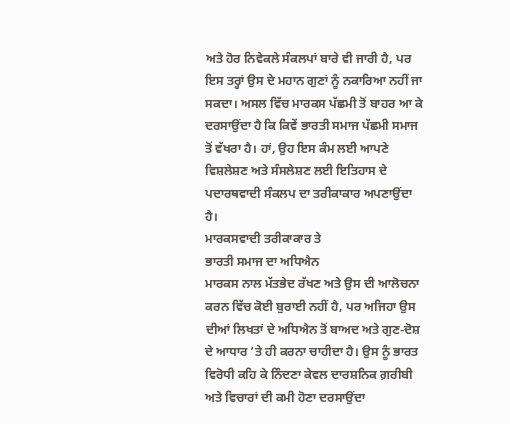ਅਤੇ ਹੋਰ ਨਿਵੇਕਲੇ ਸੰਕਲਪਾਂ ਬਾਰੇ ਵੀ ਜਾਰੀ ਹੈ, ਪਰ ਇਸ ਤਰ੍ਹਾਂ ਉਸ ਦੇ ਮਹਾਨ ਗੁਣਾਂ ਨੂੰ ਨਕਾਰਿਆ ਨਹੀਂ ਜਾ ਸਕਦਾ। ਅਸਲ ਵਿੱਚ ਮਾਰਕਸ ਪੱਛਮੀ ਤੋਂ ਬਾਹਰ ਆ ਕੇ ਦਰਸਾਉਂਦਾ ਹੈ ਕਿ ਕਿਵੇਂ ਭਾਰਤੀ ਸਮਾਜ ਪੱਛਮੀ ਸਮਾਜ ਤੋਂ ਵੱਖਰਾ ਹੈ। ਹਾਂ, ਉਹ ਇਸ ਕੰਮ ਲਈ ਆਪਣੇ ਵਿਸ਼ਲੇਸ਼ਣ ਅਤੇ ਸੰਸਲੇਸ਼ਣ ਲਈ ਇਤਿਹਾਸ ਦੇ ਪਦਾਰਥਵਾਦੀ ਸੰਕਲਪ ਦਾ ਤਰੀਕਾਕਾਰ ਅਪਣਾਉਂਦਾ ਹੈ।
ਮਾਰਕਸਵਾਦੀ ਤਰੀਕਾਕਾਰ ਤੇ
ਭਾਰਤੀ ਸਮਾਜ ਦਾ ਅਧਿਐਨ
ਮਾਰਕਸ ਨਾਲ ਮੱਤਭੇਦ ਰੱਖਣ ਅਤੇ ਉਸ ਦੀ ਆਲੋਚਨਾ ਕਰਨ ਵਿੱਚ ਕੋਈ ਬੁਰਾਈ ਨਹੀਂ ਹੈ, ਪਰ ਅਜਿਹਾ ਉਸ ਦੀਆਂ ਲਿਖਤਾਂ ਦੇ ਅਧਿਐਨ ਤੋਂ ਬਾਅਦ ਅਤੇ ਗੁਣ-ਦੋਸ਼ ਦੇ ਆਧਾਰ ’ਤੇ ਹੀ ਕਰਨਾ ਚਾਹੀਦਾ ਹੈ। ਉਸ ਨੂੰ ਭਾਰਤ ਵਿਰੋਧੀ ਕਹਿ ਕੇ ਨਿੰਦਣਾ ਕੇਵਲ ਦਾਰਸ਼ਨਿਕ ਗ਼ਰੀਬੀ ਅਤੇ ਵਿਚਾਰਾਂ ਦੀ ਕਮੀ ਹੋਣਾ ਦਰਸਾਉਂਦਾ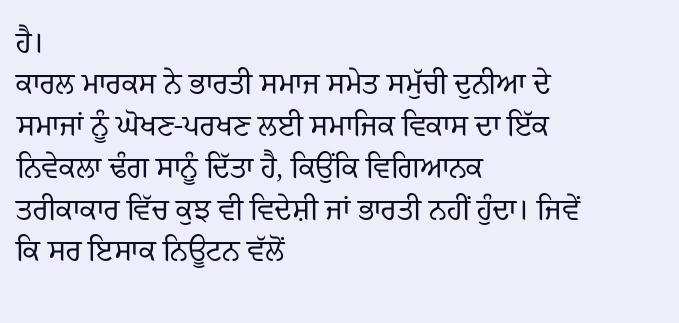ਹੈ।
ਕਾਰਲ ਮਾਰਕਸ ਨੇ ਭਾਰਤੀ ਸਮਾਜ ਸਮੇਤ ਸਮੁੱਚੀ ਦੁਨੀਆ ਦੇ ਸਮਾਜਾਂ ਨੂੰ ਘੋਖਣ-ਪਰਖਣ ਲਈ ਸਮਾਜਿਕ ਵਿਕਾਸ ਦਾ ਇੱਕ ਨਿਵੇਕਲਾ ਢੰਗ ਸਾਨੂੰ ਦਿੱਤਾ ਹੈ, ਕਿਉਂਕਿ ਵਿਗਿਆਨਕ ਤਰੀਕਾਕਾਰ ਵਿੱਚ ਕੁਝ ਵੀ ਵਿਦੇਸ਼ੀ ਜਾਂ ਭਾਰਤੀ ਨਹੀਂ ਹੁੰਦਾ। ਜਿਵੇਂ ਕਿ ਸਰ ਇਸਾਕ ਨਿਊਟਨ ਵੱਲੋਂ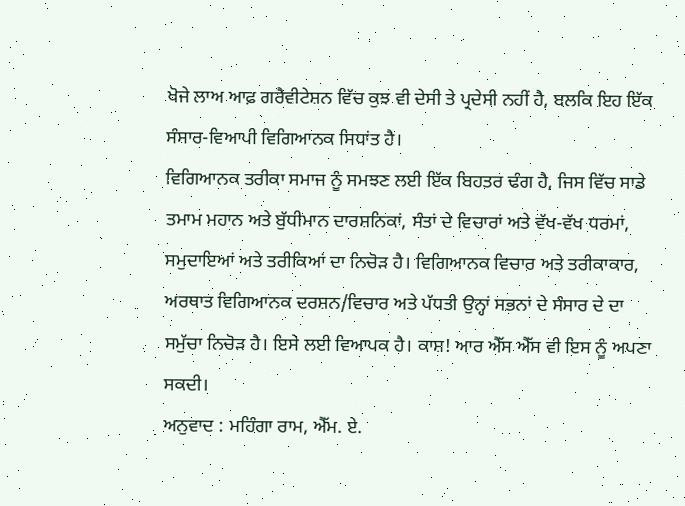ਖੋਜੇ ਲਾਅ ਆਫ਼ ਗਰੈਵੀਟੇਸ਼ਨ ਵਿੱਚ ਕੁਝ ਵੀ ਦੇਸੀ ਤੇ ਪ੍ਰਦੇਸੀ ਨਹੀਂ ਹੈ, ਬਲਕਿ ਇਹ ਇੱਕ ਸੰਸਾਰ-ਵਿਆਪੀ ਵਿਗਿਆਨਕ ਸਿਧਾਂਤ ਹੈ।
ਵਿਗਿਆਨਕ ਤਰੀਕਾ ਸਮਾਜ ਨੂੰ ਸਮਝਣ ਲਈ ਇੱਕ ਬਿਹਤਰ ਢੰਗ ਹੈ, ਜਿਸ ਵਿੱਚ ਸਾਡੇ ਤਮਾਮ ਮਹਾਨ ਅਤੇ ਬੁੱਧੀਮਾਨ ਦਾਰਸ਼ਨਿਕਾਂ, ਸੰਤਾਂ ਦੇ ਵਿਚਾਰਾਂ ਅਤੇ ਵੱਖ-ਵੱਖ ਧਰਮਾਂ, ਸਮੁਦਾਇਆਂ ਅਤੇ ਤਰੀਕਿਆਂ ਦਾ ਨਿਚੋੜ ਹੈ। ਵਿਗਿਆਨਕ ਵਿਚਾਰ ਅਤੇ ਤਰੀਕਾਕਾਰ, ਅਰਥਾਤ ਵਿਗਿਆਨਕ ਦਰਸ਼ਨ/ਵਿਚਾਰ ਅਤੇ ਪੱਧਤੀ ਉਨ੍ਹਾਂ ਸਭਨਾਂ ਦੇ ਸੰਸਾਰ ਦੇ ਦਾ ਸਮੁੱਚਾ ਨਿਚੋੜ ਹੈ। ਇਸੇ ਲਈ ਵਿਆਪਕ ਹੈ। ਕਾਸ਼! ਆਰ ਐੱਸ ਐੱਸ ਵੀ ਇਸ ਨੂੰ ਅਪਣਾ ਸਕਦੀ।
ਅਨੁਵਾਦ : ਮਹਿੰਗਾ ਰਾਮ, ਐੱਮ. ਏ.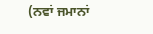(ਨਵਾਂ ਜਮਾਨਾਂ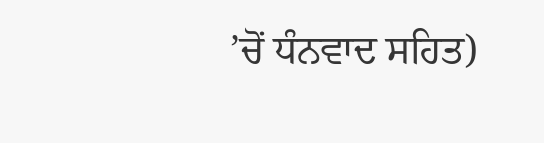’ਚੋਂ ਧੰਨਵਾਦ ਸਹਿਤ)